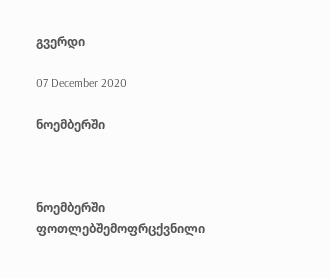გვერდი

07 December 2020

ნოემბერში



ნოემბერში ფოთლებშემოფრცქვნილი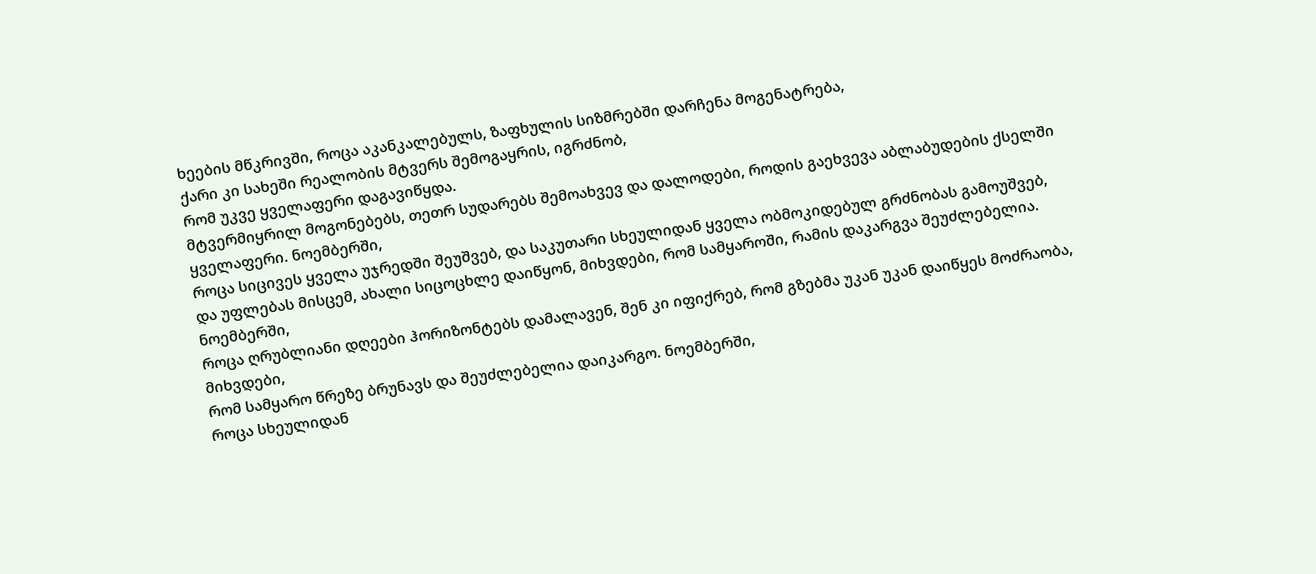ხეების მწკრივში, როცა აკანკალებულს, ზაფხულის სიზმრებში დარჩენა მოგენატრება,
ქარი კი სახეში რეალობის მტვერს შემოგაყრის, იგრძნობ,
რომ უკვე ყველაფერი დაგავიწყდა.
მტვერმიყრილ მოგონებებს, თეთრ სუდარებს შემოახვევ და დალოდები, როდის გაეხვევა აბლაბუდების ქსელში ყველაფერი. ნოემბერში,
როცა სიცივეს ყველა უჯრედში შეუშვებ, და საკუთარი სხეულიდან ყველა ობმოკიდებულ გრძნობას გამოუშვებ, და უფლებას მისცემ, ახალი სიცოცხლე დაიწყონ, მიხვდები, რომ სამყაროში, რამის დაკარგვა შეუძლებელია. ნოემბერში,
როცა ღრუბლიანი დღეები ჰორიზონტებს დამალავენ, შენ კი იფიქრებ, რომ გზებმა უკან უკან დაიწყეს მოძრაობა, მიხვდები,
რომ სამყარო წრეზე ბრუნავს და შეუძლებელია დაიკარგო. ნოემბერში,
როცა სხეულიდან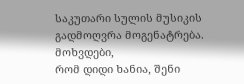საკუთარი სულის მუსიკის გადმოღვრა მოგენატრება. მოხვდები,
რომ დიდი ხანია, შენი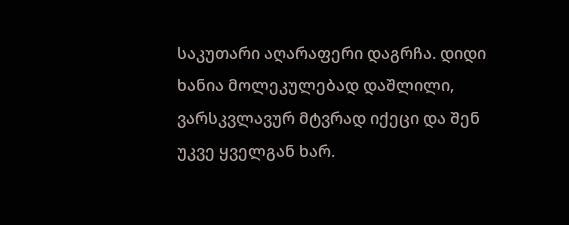საკუთარი აღარაფერი დაგრჩა. დიდი ხანია მოლეკულებად დაშლილი, ვარსკვლავურ მტვრად იქეცი და შენ უკვე ყველგან ხარ.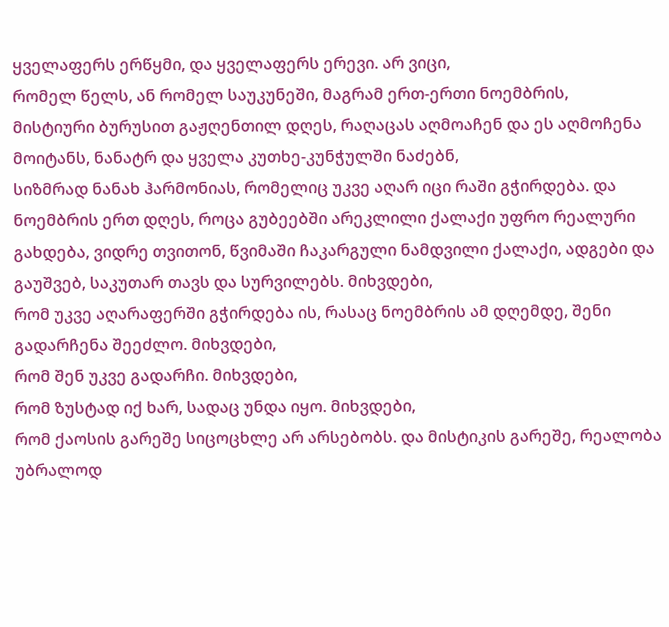ყველაფერს ერწყმი, და ყველაფერს ერევი. არ ვიცი,
რომელ წელს, ან რომელ საუკუნეში, მაგრამ ერთ-ერთი ნოემბრის,
მისტიური ბურუსით გაჟღენთილ დღეს, რაღაცას აღმოაჩენ და ეს აღმოჩენა მოიტანს, ნანატრ და ყველა კუთხე-კუნჭულში ნაძებნ,
სიზმრად ნანახ ჰარმონიას, რომელიც უკვე აღარ იცი რაში გჭირდება. და ნოემბრის ერთ დღეს, როცა გუბეებში არეკლილი ქალაქი უფრო რეალური გახდება, ვიდრე თვითონ, წვიმაში ჩაკარგული ნამდვილი ქალაქი, ადგები და გაუშვებ, საკუთარ თავს და სურვილებს. მიხვდები,
რომ უკვე აღარაფერში გჭირდება ის, რასაც ნოემბრის ამ დღემდე, შენი გადარჩენა შეეძლო. მიხვდები,
რომ შენ უკვე გადარჩი. მიხვდები,
რომ ზუსტად იქ ხარ, სადაც უნდა იყო. მიხვდები,
რომ ქაოსის გარეშე სიცოცხლე არ არსებობს. და მისტიკის გარეშე, რეალობა უბრალოდ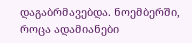დაგაბრმავებდა. ნოემბერში, როცა ადამიანები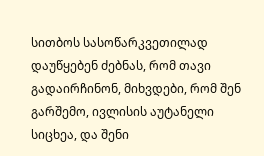სითბოს სასოწარკვეთილად დაუწყებენ ძებნას, რომ თავი გადაირჩინონ, მიხვდები, რომ შენ გარშემო, ივლისის აუტანელი სიცხეა, და შენი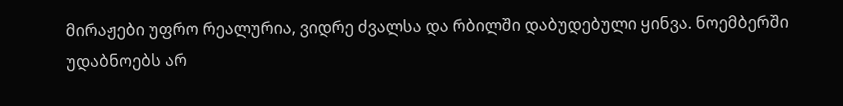მირაჟები უფრო რეალურია, ვიდრე ძვალსა და რბილში დაბუდებული ყინვა. ნოემბერში უდაბნოებს არ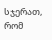სჯერათ, რომ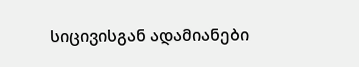სიცივისგან ადამიანები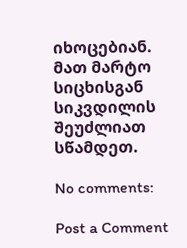იხოცებიან. მათ მარტო სიცხისგან სიკვდილის შეუძლიათ სწამდეთ.

No comments:

Post a Comment